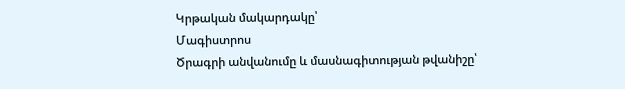Կրթական մակարդակը՝
Մագիստրոս
Ծրագրի անվանումը և մասնագիտության թվանիշը՝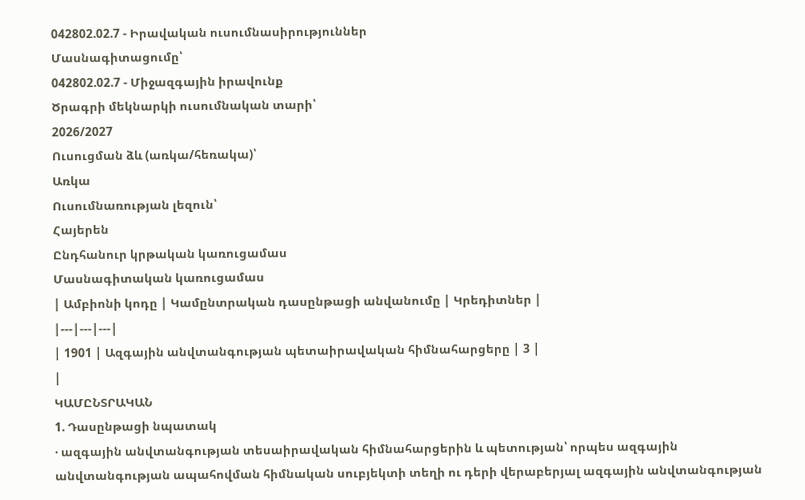042802.02.7 - Իրավական ուսումնասիրություններ
Մասնագիտացումը՝
042802.02.7 - Միջազգային իրավունք
Ծրագրի մեկնարկի ուսումնական տարի՝
2026/2027
Ուսուցման ձև (առկա/հեռակա)՝
Առկա
Ուսումնառության լեզուն՝
Հայերեն
Ընդհանուր կրթական կառուցամաս
Մասնագիտական կառուցամաս
| Ամբիոնի կոդը | Կամընտրական դասընթացի անվանումը | Կրեդիտներ |
|---|---|---|
| 1901 | Ազգային անվտանգության պետաիրավական հիմնահարցերը | 3 |
|
ԿԱՄԸՆՏՐԱԿԱՆ
1. Դասընթացի նպատակ
· ազգային անվտանգության տեսաիրավական հիմնահարցերին և պետության՝ որպես ազգային անվտանգության ապահովման հիմնական սուբյեկտի տեղի ու դերի վերաբերյալ ազգային անվտանգության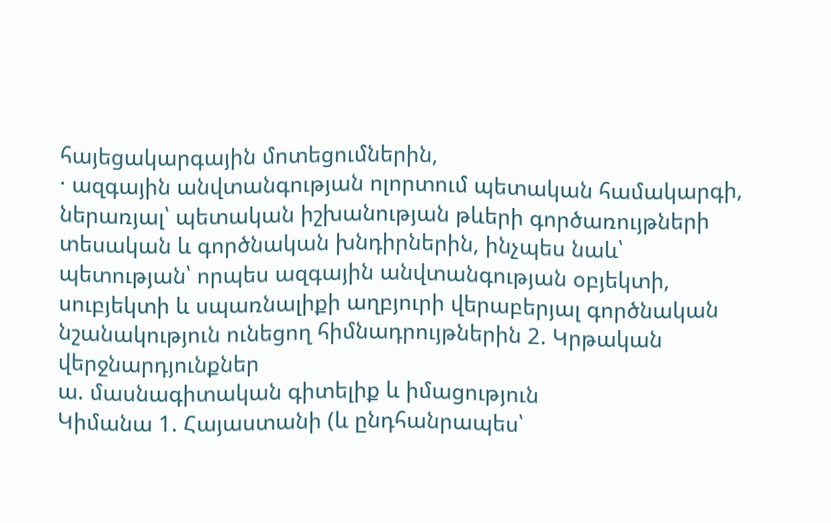հայեցակարգային մոտեցումներին,
· ազգային անվտանգության ոլորտում պետական համակարգի, ներառյալ՝ պետական իշխանության թևերի գործառույթների տեսական և գործնական խնդիրներին, ինչպես նաև՝ պետության՝ որպես ազգային անվտանգության օբյեկտի, սուբյեկտի և սպառնալիքի աղբյուրի վերաբերյալ գործնական նշանակություն ունեցող հիմնադրույթներին 2. Կրթական վերջնարդյունքներ
ա. մասնագիտական գիտելիք և իմացություն
Կիմանա 1. Հայաստանի (և ընդհանրապես՝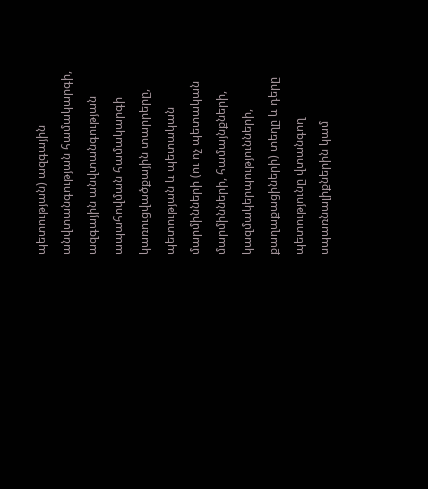պետության) ազգային անվտանգության համակարգի, ազգային անվտանգության ապահովման համակարգի կառուցվածքային տարրերը, պետության և պետական մարմինների (ու ոչ պետական մարմինների, համայնքների, կազմակերպությունների, քաղաքացիների) տեղը և դերը պետությունը վտանգող սպառնալիքներին կամ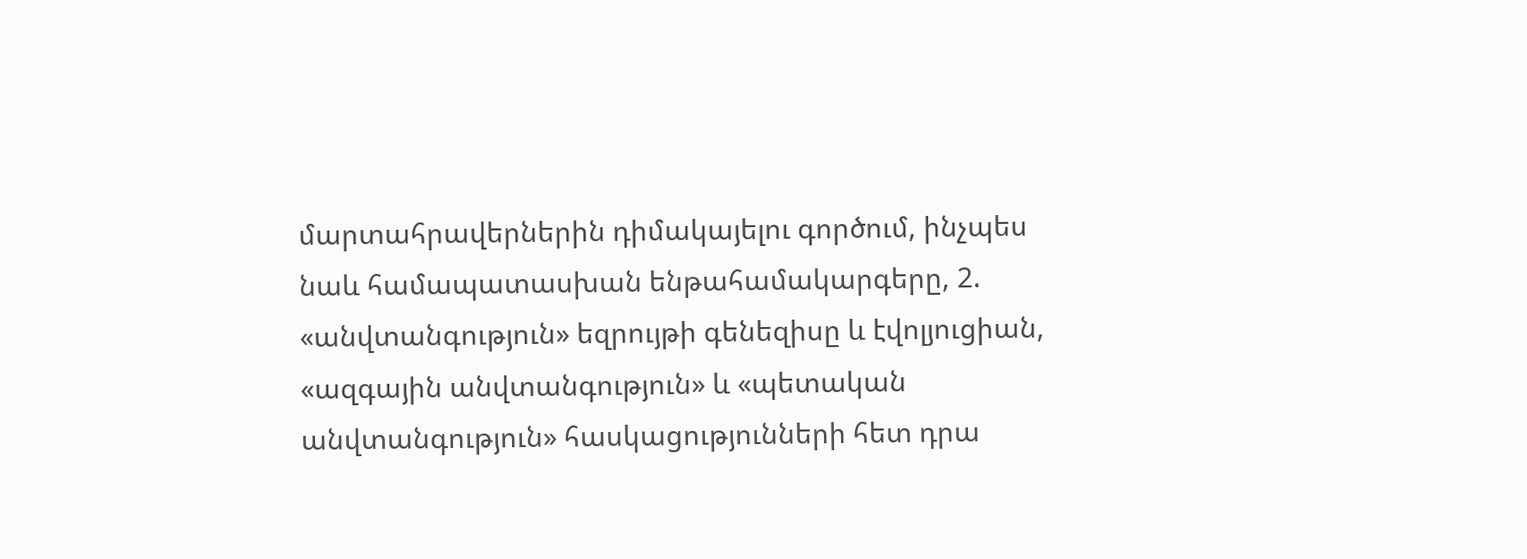մարտահրավերներին դիմակայելու գործում, ինչպես նաև համապատասխան ենթահամակարգերը, 2. «անվտանգություն» եզրույթի գենեզիսը և էվոլյուցիան, «ազգային անվտանգություն» և «պետական անվտանգություն» հասկացությունների հետ դրա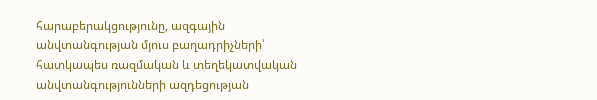հարաբերակցությունը, ազգային անվտանգության մյուս բաղադրիչների՝ հատկապես ռազմական և տեղեկատվական անվտանգությունների ազդեցության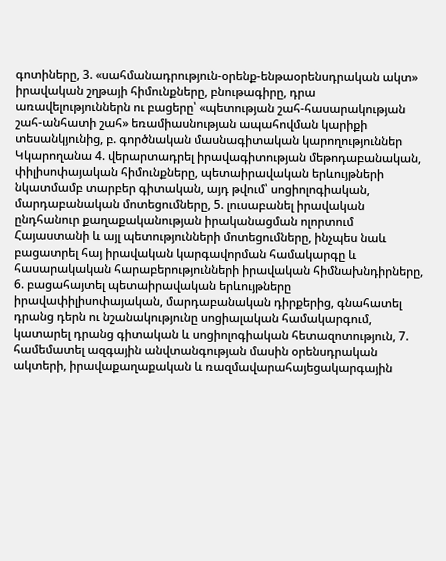գոտիները, 3. «սահմանադրություն-օրենք-ենթաօրենսդրական ակտ» իրավական շղթայի հիմունքները, բնութագիրը, դրա առավելություններն ու բացերը՝ «պետության շահ-հասարակության շահ-անհատի շահ» եռամիասնության ապահովման կարիքի տեսանկյունից, բ. գործնական մասնագիտական կարողություններ Կկարողանա 4. վերարտադրել իրավագիտության մեթոդաբանական, փիլիսոփայական հիմունքները, պետաիրավական երևույթների նկատմամբ տարբեր գիտական, այդ թվում՝ սոցիոլոգիական, մարդաբանական մոտեցումները, 5. լուսաբանել իրավական ընդհանուր քաղաքականության իրականացման ոլորտում Հայաստանի և այլ պետությունների մոտեցումները, ինչպես նաև բացատրել հայ իրավական կարգավորման համակարգը և հասարակական հարաբերությունների իրավական հիմնախնդիրները, 6. բացահայտել պետաիրավական երևույթները իրավափիլիսոփայական, մարդաբանական դիրքերից, գնահատել դրանց դերն ու նշանակությունը սոցիալական համակարգում, կատարել դրանց գիտական և սոցիոլոգիական հետազոտություն, 7. համեմատել ազգային անվտանգության մասին օրենսդրական ակտերի, իրավաքաղաքական և ռազմավարահայեցակարգային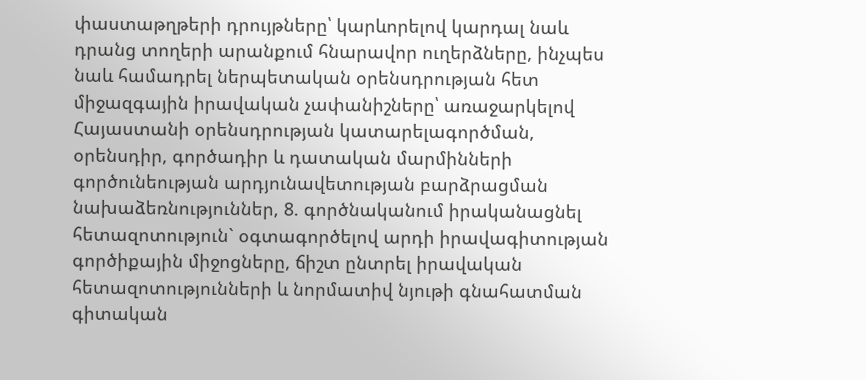փաստաթղթերի դրույթները՝ կարևորելով կարդալ նաև դրանց տողերի արանքում հնարավոր ուղերձները, ինչպես նաև համադրել ներպետական օրենսդրության հետ միջազգային իրավական չափանիշները՝ առաջարկելով Հայաստանի օրենսդրության կատարելագործման, օրենսդիր, գործադիր և դատական մարմինների գործունեության արդյունավետության բարձրացման նախաձեռնություններ, 8. գործնականում իրականացնել հետազոտություն` օգտագործելով արդի իրավագիտության գործիքային միջոցները, ճիշտ ընտրել իրավական հետազոտությունների և նորմատիվ նյութի գնահատման գիտական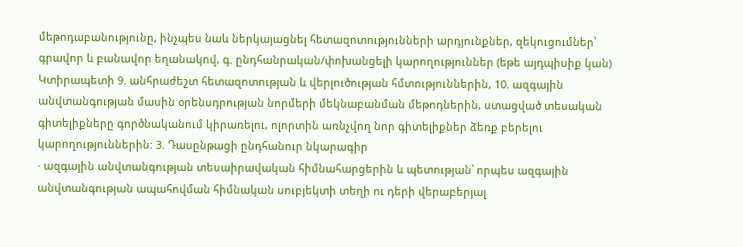մեթոդաբանությունը, ինչպես նաև ներկայացնել հետազոտությունների արդյունքներ, զեկուցումներ՝ գրավոր և բանավոր եղանակով, գ. ընդհանրական/փոխանցելի կարողություններ (եթե այդպիսիք կան) Կտիրապետի 9. անհրաժեշտ հետազոտության և վերլուծության հմտություններին, 10. ազգային անվտանգության մասին օրենսդրության նորմերի մեկնաբանման մեթոդներին, ստացված տեսական գիտելիքները գործնականում կիրառելու, ոլորտին առնչվող նոր գիտելիքներ ձեռք բերելու կարողություններին: 3. Դասընթացի ընդհանուր նկարագիր
· ազգային անվտանգության տեսաիրավական հիմնահարցերին և պետության՝ որպես ազգային անվտանգության ապահովման հիմնական սուբյեկտի տեղի ու դերի վերաբերյալ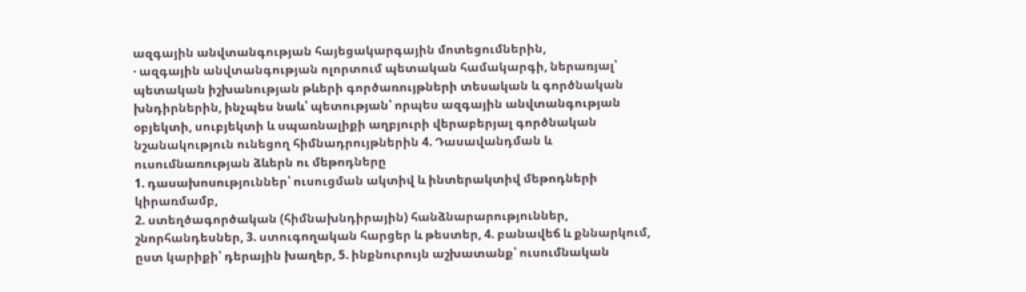ազգային անվտանգության հայեցակարգային մոտեցումներին,
· ազգային անվտանգության ոլորտում պետական համակարգի, ներառյալ՝ պետական իշխանության թևերի գործառույթների տեսական և գործնական խնդիրներին, ինչպես նաև՝ պետության՝ որպես ազգային անվտանգության օբյեկտի, սուբյեկտի և սպառնալիքի աղբյուրի վերաբերյալ գործնական նշանակություն ունեցող հիմնադրույթներին 4. Դասավանդման և ուսումնառության ձևերն ու մեթոդները
1. դասախոսություններ՝ ուսուցման ակտիվ և ինտերակտիվ մեթոդների կիրառմամբ,
2. ստեղծագործական (հիմնախնդիրային) հանձնարարություններ, շնորհանդեսներ, 3. ստուգողական հարցեր և թեստեր, 4. բանավեճ և քննարկում, ըստ կարիքի՝ դերային խաղեր, 5. ինքնուրույն աշխատանք՝ ուսումնական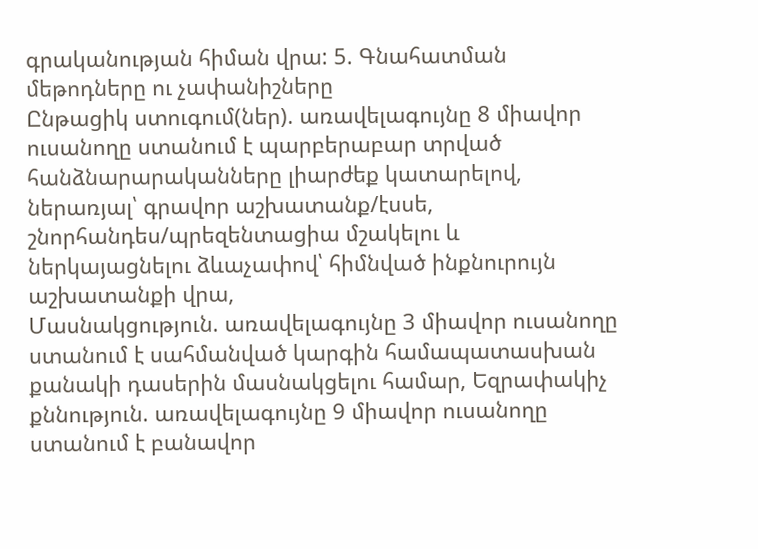գրականության հիման վրա: 5. Գնահատման մեթոդները ու չափանիշները
Ընթացիկ ստուգում(ներ). առավելագույնը 8 միավոր ուսանողը ստանում է պարբերաբար տրված հանձնարարականները լիարժեք կատարելով, ներառյալ՝ գրավոր աշխատանք/էսսե, շնորհանդես/պրեզենտացիա մշակելու և ներկայացնելու ձևաչափով՝ հիմնված ինքնուրույն աշխատանքի վրա,
Մասնակցություն. առավելագույնը 3 միավոր ուսանողը ստանում է սահմանված կարգին համապատասխան քանակի դասերին մասնակցելու համար, Եզրափակիչ քննություն. առավելագույնը 9 միավոր ուսանողը ստանում է բանավոր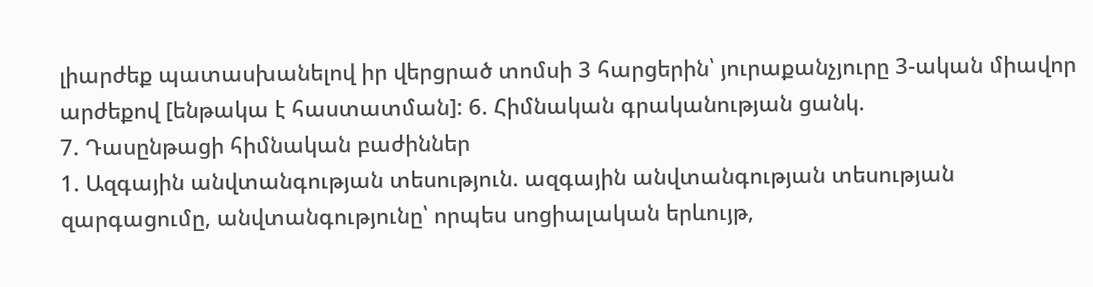լիարժեք պատասխանելով իր վերցրած տոմսի 3 հարցերին՝ յուրաքանչյուրը 3-ական միավոր արժեքով [ենթակա է հաստատման]: 6. Հիմնական գրականության ցանկ.
7. Դասընթացի հիմնական բաժիններ
1. Ազգային անվտանգության տեսություն. ազգային անվտանգության տեսության զարգացումը, անվտանգությունը՝ որպես սոցիալական երևույթ,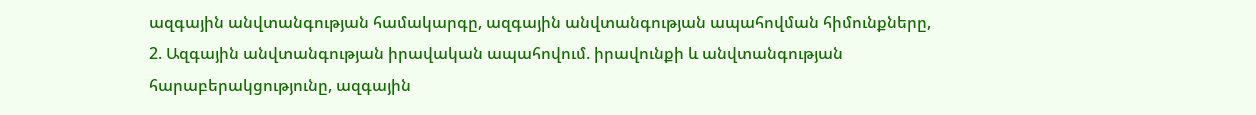ազգային անվտանգության համակարգը, ազգային անվտանգության ապահովման հիմունքները,
2. Ազգային անվտանգության իրավական ապահովում. իրավունքի և անվտանգության հարաբերակցությունը, ազգային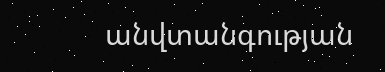անվտանգության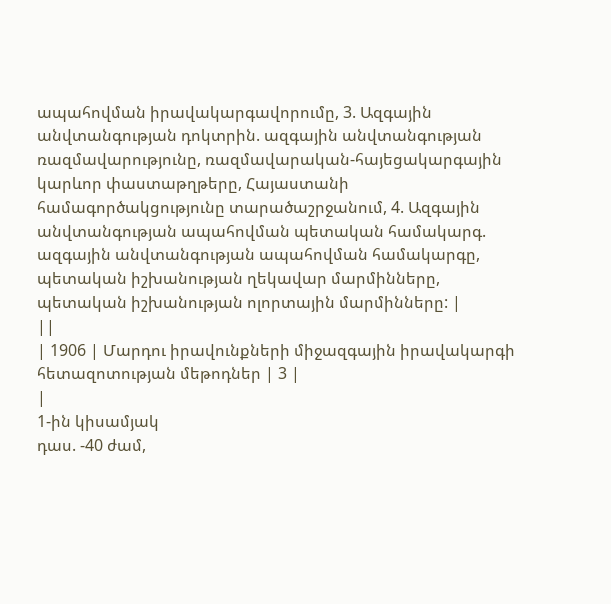ապահովման իրավակարգավորումը, 3. Ազգային անվտանգության դոկտրին. ազգային անվտանգության ռազմավարությունը, ռազմավարական-հայեցակարգային կարևոր փաստաթղթերը, Հայաստանի համագործակցությունը տարածաշրջանում, 4. Ազգային անվտանգության ապահովման պետական համակարգ. ազգային անվտանգության ապահովման համակարգը, պետական իշխանության ղեկավար մարմինները, պետական իշխանության ոլորտային մարմինները: |
||
| 1906 | Մարդու իրավունքների միջազգային իրավակարգի հետազոտության մեթոդներ | 3 |
|
1-ին կիսամյակ
դաս. -40 ժամ,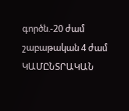գործն.-20 ժամ
շաբաթական 4 ժամ
ԿԱՄԸՆՏՐԱԿԱՆ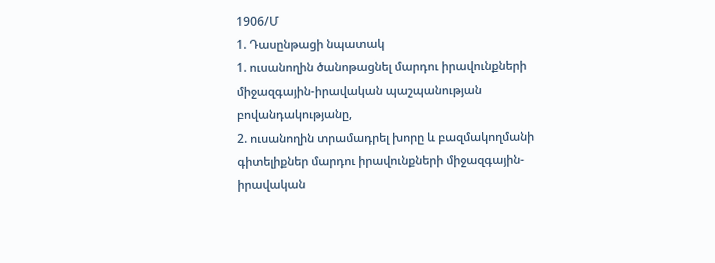1906/Մ
1. Դասընթացի նպատակ
1. ուսանողին ծանոթացնել մարդու իրավունքների միջազգային-իրավական պաշպանության բովանդակությանը,
2. ուսանողին տրամադրել խորը և բազմակողմանի գիտելիքներ մարդու իրավունքների միջազգային-իրավական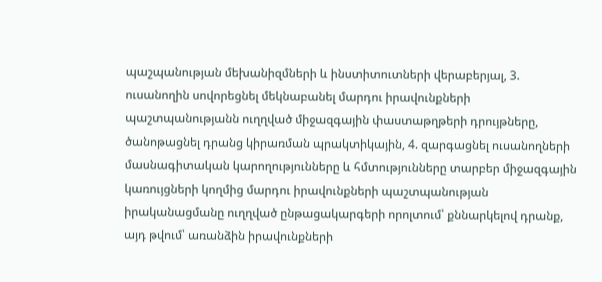պաշպանության մեխանիզմների և ինստիտուտների վերաբերյալ, 3. ուսանողին սովորեցնել մեկնաբանել մարդու իրավունքների պաշտպանությանն ուղղված միջազգային փաստաթղթերի դրույթները, ծանոթացնել դրանց կիրառման պրակտիկային, 4. զարգացնել ուսանողների մասնագիտական կարողությունները և հմտությունները տարբեր միջազգային կառույցների կողմից մարդու իրավունքների պաշտպանության իրականացմանը ուղղված ընթացակարգերի որոլտում՝ քննարկելով դրանք, այդ թվում՝ առանձին իրավունքների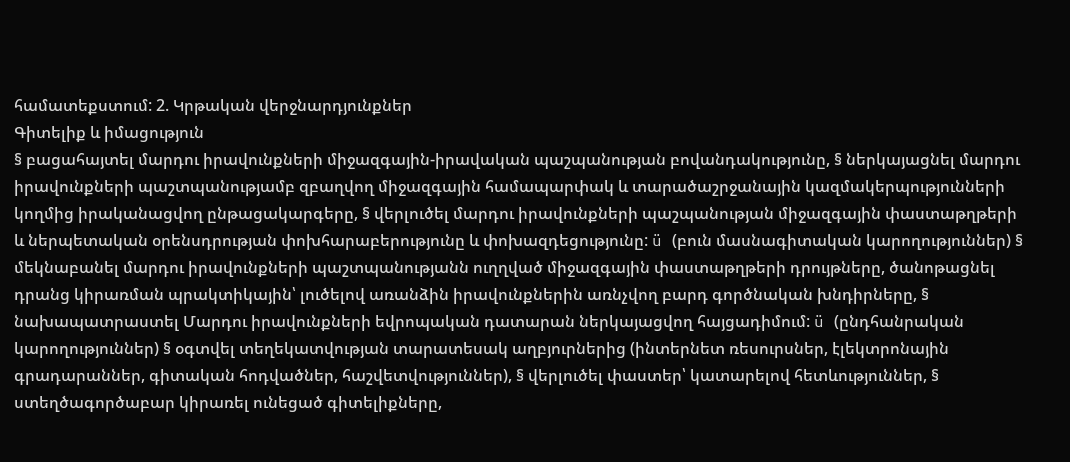համատեքստում: 2. Կրթական վերջնարդյունքներ
Գիտելիք և իմացություն
§ բացահայտել մարդու իրավունքների միջազգային-իրավական պաշպանության բովանդակությունը, § ներկայացնել մարդու իրավունքների պաշտպանությամբ զբաղվող միջազգային համապարփակ և տարածաշրջանային կազմակերպությունների կողմից իրականացվող ընթացակարգերը, § վերլուծել մարդու իրավունքների պաշպանության միջազգային փաստաթղթերի և ներպետական օրենսդրության փոխհարաբերությունը և փոխազդեցությունը: ü (բուն մասնագիտական կարողություններ) § մեկնաբանել մարդու իրավունքների պաշտպանությանն ուղղված միջազգային փաստաթղթերի դրույթները, ծանոթացնել դրանց կիրառման պրակտիկային՝ լուծելով առանձին իրավունքներին առնչվող բարդ գործնական խնդիրները, § նախապատրաստել Մարդու իրավունքների եվրոպական դատարան ներկայացվող հայցադիմում: ü (ընդհանրական կարողություններ) § օգտվել տեղեկատվության տարատեսակ աղբյուրներից (ինտերնետ ռեսուրսներ, էլեկտրոնային գրադարաններ, գիտական հոդվածներ, հաշվետվություններ), § վերլուծել փաստեր՝ կատարելով հետևություններ, § ստեղծագործաբար կիրառել ունեցած գիտելիքները,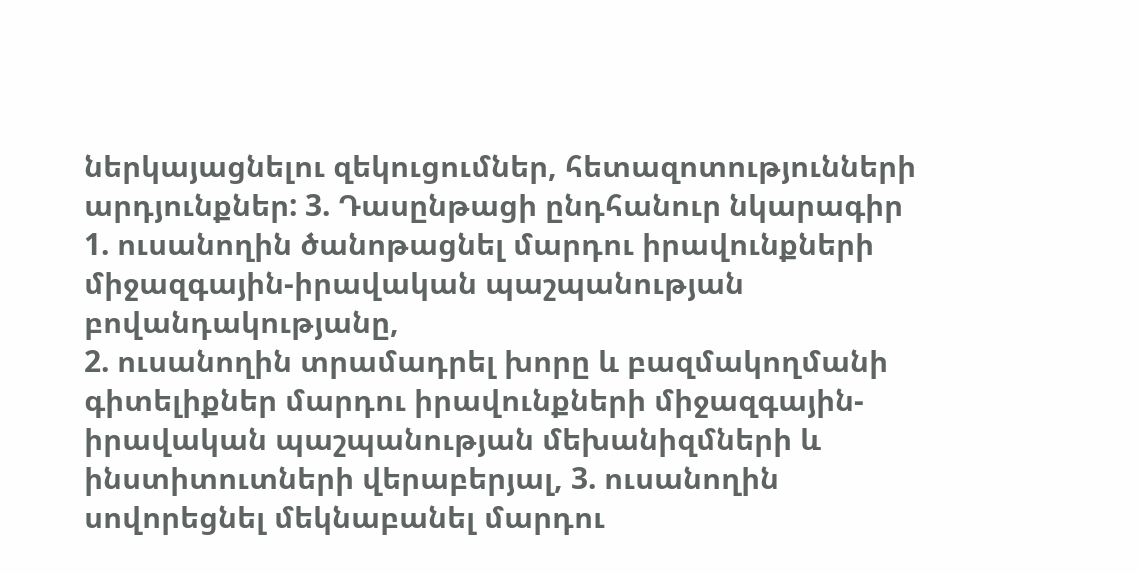ներկայացնելու զեկուցումներ, հետազոտությունների արդյունքներ: 3. Դասընթացի ընդհանուր նկարագիր
1. ուսանողին ծանոթացնել մարդու իրավունքների միջազգային-իրավական պաշպանության բովանդակությանը,
2. ուսանողին տրամադրել խորը և բազմակողմանի գիտելիքներ մարդու իրավունքների միջազգային-իրավական պաշպանության մեխանիզմների և ինստիտուտների վերաբերյալ, 3. ուսանողին սովորեցնել մեկնաբանել մարդու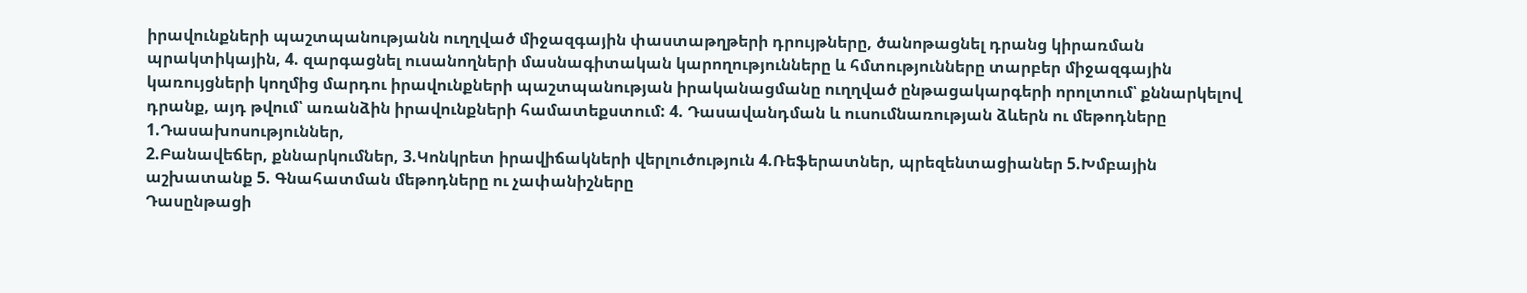իրավունքների պաշտպանությանն ուղղված միջազգային փաստաթղթերի դրույթները, ծանոթացնել դրանց կիրառման պրակտիկային, 4. զարգացնել ուսանողների մասնագիտական կարողությունները և հմտությունները տարբեր միջազգային կառույցների կողմից մարդու իրավունքների պաշտպանության իրականացմանը ուղղված ընթացակարգերի որոլտում՝ քննարկելով դրանք, այդ թվում՝ առանձին իրավունքների համատեքստում: 4. Դասավանդման և ուսումնառության ձևերն ու մեթոդները
1.Դասախոսություններ,
2.Բանավեճեր, քննարկումներ, 3.Կոնկրետ իրավիճակների վերլուծություն 4.Ռեֆերատներ, պրեզենտացիաներ 5.Խմբային աշխատանք 5. Գնահատման մեթոդները ու չափանիշները
Դասընթացի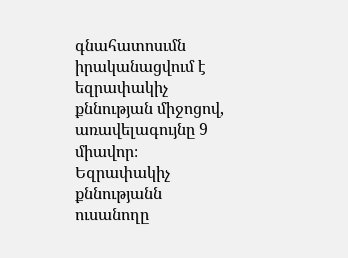գնահատոսւմն իրականացվում է եզրափակիչ քննության միջոցով, առավելագույնը 9 միավոր։
Եզրափակիչ քննությանն ուսանողը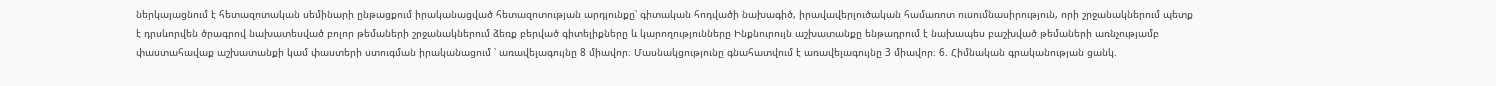ներկայացնում է հետազոտական սեմինարի ընթացքում իրականացված հետազոտության արդյունքը՝ գիտական հոդվածի նախագիծ, իրավավերլուծական համառոտ ուսումնասիրություն, որի շրջանակներում պետք է դրսևորվեն ծրագրով նախատեսված բոլոր թեմաների շրջանակներում ձեռք բերված գիտելիքները և կարողությունները Ինքնուրույն աշխատանքը ենթադրում է նախապես բաշխված թեմաների առնչությամբ փաստահավաք աշխատանքի կամ փաստերի ստուգման իրականացում ՝ առավելագույնը 8 միավոր։ Մասնակցությունը գնահատվում է առավելագույնը 3 միավոր։ 6. Հիմնական գրականության ցանկ.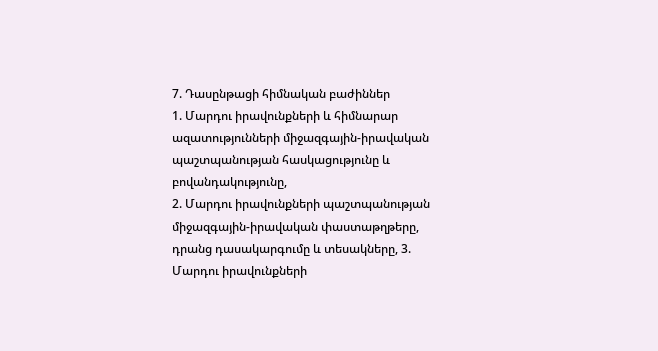7. Դասընթացի հիմնական բաժիններ
1. Մարդու իրավունքների և հիմնարար ազատությունների միջազգային-իրավական պաշտպանության հասկացությունը և բովանդակությունը,
2. Մարդու իրավունքների պաշտպանության միջազգային-իրավական փաստաթղթերը, դրանց դասակարգումը և տեսակները, 3. Մարդու իրավունքների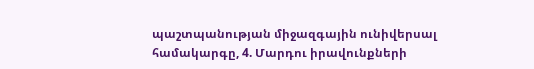պաշտպանության միջազգային ունիվերսալ համակարգը, 4. Մարդու իրավունքների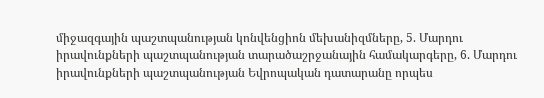միջազգային պաշտպանության կոնվենցիոն մեխանիզմները, 5. Մարդու իրավունքների պաշտպանության տարածաշրջանային համակարգերը, 6. Մարդու իրավունքների պաշտպանության Եվրոպական դատարանը որպես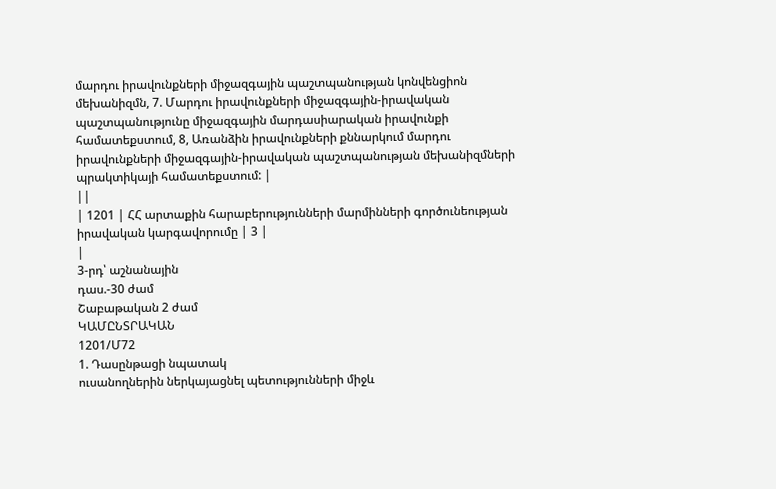մարդու իրավունքների միջազգային պաշտպանության կոնվենցիոն մեխանիզմն, 7. Մարդու իրավունքների միջազգային-իրավական պաշտպանությունը միջազգային մարդասիարական իրավունքի համատեքստում, 8, Առանձին իրավունքների քննարկում մարդու իրավունքների միջազգային-իրավական պաշտպանության մեխանիզմների պրակտիկայի համատեքստում: |
||
| 1201 | ՀՀ արտաքին հարաբերությունների մարմինների գործունեության իրավական կարգավորումը | 3 |
|
3-րդ՝ աշնանային
դաս.-30 ժամ
Շաբաթական 2 ժամ
ԿԱՄԸՆՏՐԱԿԱՆ
1201/Մ72
1. Դասընթացի նպատակ
ուսանողներին ներկայացնել պետությունների միջև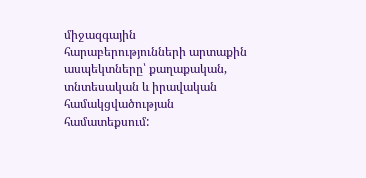միջազգային հարաբերությունների արտաքին ասպեկտները՝ քաղաքական, տնտեսական և իրավական համակցվածության համատեքսում: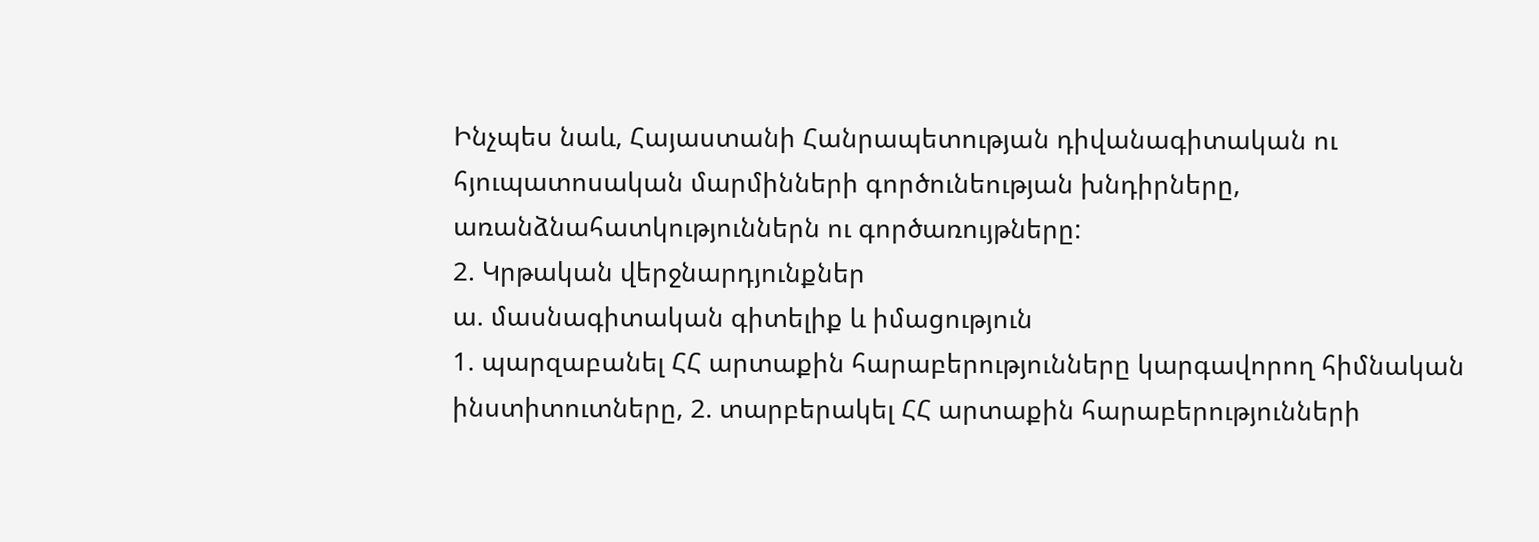Ինչպես նաև, Հայաստանի Հանրապետության դիվանագիտական ու հյուպատոսական մարմինների գործունեության խնդիրները, առանձնահատկություններն ու գործառույթները:
2. Կրթական վերջնարդյունքներ
ա. մասնագիտական գիտելիք և իմացություն
1. պարզաբանել ՀՀ արտաքին հարաբերությունները կարգավորող հիմնական ինստիտուտները, 2. տարբերակել ՀՀ արտաքին հարաբերությունների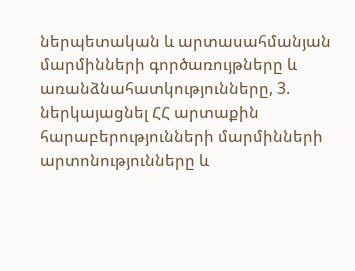ներպետական և արտասահմանյան մարմինների գործառույթները և առանձնահատկությունները, 3. ներկայացնել ՀՀ արտաքին հարաբերությունների մարմինների արտոնությունները և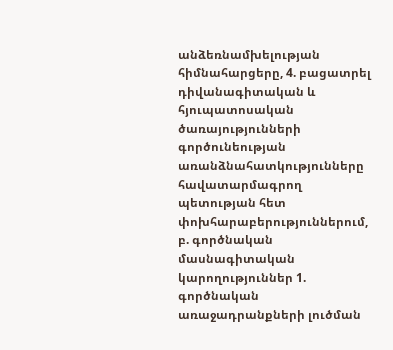անձեռնամխելության հիմնահարցերը, 4. բացատրել դիվանագիտական և հյուպատոսական ծառայությունների գործունեության առանձնահատկությունները հավատարմագրող պետության հետ փոխհարաբերություններում, բ. գործնական մասնագիտական կարողություններ 1. գործնական առաջադրանքների լուծման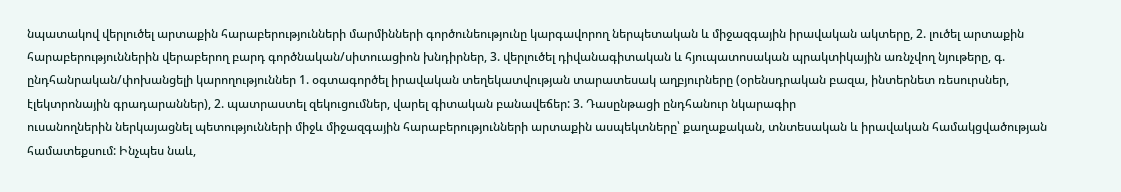նպատակով վերլուծել արտաքին հարաբերությունների մարմինների գործունեությունը կարգավորող ներպետական և միջազգային իրավական ակտերը, 2. լուծել արտաքին հարաբերություններին վերաբերող բարդ գործնական/սիտուացիոն խնդիրներ, 3. վերլուծել դիվանագիտական և հյուպատոսական պրակտիկային առնչվող նյութերը, գ. ընդհանրական/փոխանցելի կարողություններ 1. օգտագործել իրավական տեղեկատվության տարատեսակ աղբյուրները (օրենսդրական բազա, ինտերնետ ռեսուրսներ, էլեկտրոնային գրադարաններ), 2. պատրաստել զեկուցումներ, վարել գիտական բանավեճեր: 3. Դասընթացի ընդհանուր նկարագիր
ուսանողներին ներկայացնել պետությունների միջև միջազգային հարաբերությունների արտաքին ասպեկտները՝ քաղաքական, տնտեսական և իրավական համակցվածության համատեքսում: Ինչպես նաև,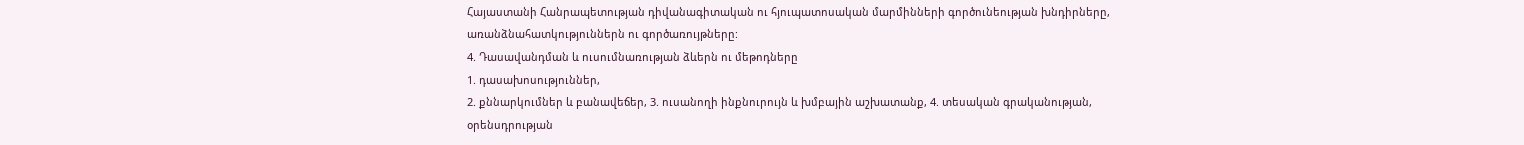Հայաստանի Հանրապետության դիվանագիտական ու հյուպատոսական մարմինների գործունեության խնդիրները, առանձնահատկություններն ու գործառույթները:
4. Դասավանդման և ուսումնառության ձևերն ու մեթոդները
1. դասախոսություններ,
2. քննարկումներ և բանավեճեր, 3. ուսանողի ինքնուրույն և խմբային աշխատանք, 4. տեսական գրականության, օրենսդրության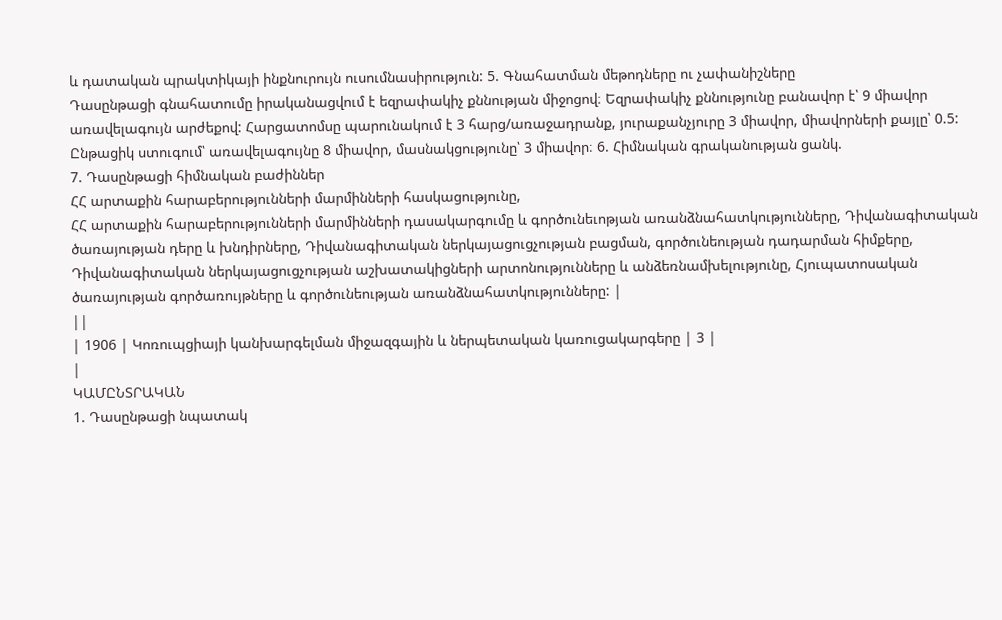և դատական պրակտիկայի ինքնուրույն ուսումնասիրություն: 5. Գնահատման մեթոդները ու չափանիշները
Դասընթացի գնահատումը իրականացվում է եզրափակիչ քննության միջոցով։ Եզրափակիչ քննությունը բանավոր է՝ 9 միավոր առավելագույն արժեքով: Հարցատոմսը պարունակում է 3 հարց/առաջադրանք, յուրաքանչյուրը 3 միավոր, միավորների քայլը՝ 0.5:
Ընթացիկ ստուգում՝ առավելագույնը 8 միավոր, մասնակցությունը՝ 3 միավոր։ 6. Հիմնական գրականության ցանկ.
7. Դասընթացի հիմնական բաժիններ
ՀՀ արտաքին հարաբերությունների մարմինների հասկացությունը,
ՀՀ արտաքին հարաբերությունների մարմինների դասակարգումը և գործունեւոթյան առանձնահատկությունները, Դիվանագիտական ծառայության դերը և խնդիրները, Դիվանագիտական ներկայացուցչության բացման, գործունեության դադարման հիմքերը, Դիվանագիտական ներկայացուցչության աշխատակիցների արտոնությունները և անձեռնամխելությունը, Հյուպատոսական ծառայության գործառույթները և գործունեության առանձնահատկությունները: |
||
| 1906 | Կոռուպցիայի կանխարգելման միջազգային և ներպետական կառուցակարգերը | 3 |
|
ԿԱՄԸՆՏՐԱԿԱՆ
1. Դասընթացի նպատակ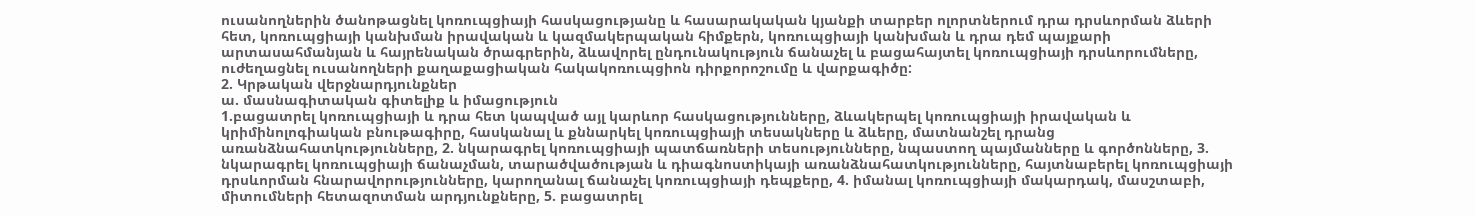ուսանողներին ծանոթացնել կոռուպցիայի հասկացությանը և հասարակական կյանքի տարբեր ոլորտներում դրա դրսևորման ձևերի հետ, կոռուպցիայի կանխման իրավական և կազմակերպական հիմքերն, կոռուպցիայի կանխման և դրա դեմ պայքարի արտասահմանյան և հայրենական ծրագրերին, ձևավորել ընդունակություն ճանաչել և բացահայտել կոռուպցիայի դրսևորումները, ուժեղացնել ուսանողների քաղաքացիական հակակոռուպցիոն դիրքորոշումը և վարքագիծը:
2. Կրթական վերջնարդյունքներ
ա. մասնագիտական գիտելիք և իմացություն
1.բացատրել կոռուպցիայի և դրա հետ կապված այլ կարևոր հասկացությունները, ձևակերպել կոռուպցիայի իրավական և կրիմինոլոգիական բնութագիրը, հասկանալ և քննարկել կոռուպցիայի տեսակները և ձևերը, մատնանշել դրանց առանձնահատկությունները, 2. նկարագրել կոռուպցիայի պատճառների տեսությունները, նպաստող պայմանները և գործոնները, 3. նկարագրել կոռուպցիայի ճանաչման, տարածվածության և դիագնոստիկայի առանձնահատկությունները, հայտնաբերել կոռուպցիայի դրսևորման հնարավորությունները, կարողանալ ճանաչել կոռուպցիայի դեպքերը, 4. իմանալ կոռուպցիայի մակարդակ, մասշտաբի, միտումների հետազոտման արդյունքները, 5. բացատրել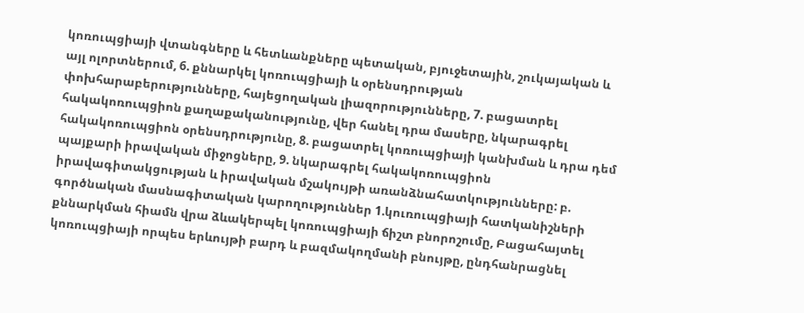կոռուպցիայի վտանգները և հետևանքները պետական, բյուջետային, շուկայական և այլ ոլորտներում, 6. քննարկել կոռուպցիայի և օրենսդրության փոխհարաբերությունները, հայեցողական լիազորությունները, 7. բացատրել հակակոռուպցիոն քաղաքականությունը, վեր հանել դրա մասերը, նկարագրել հակակոռուպցիոն օրենսդրությունը, 8. բացատրել կոռուպցիայի կանխման և դրա դեմ պայքարի իրավական միջոցները, 9. նկարագրել հակակոռուպցիոն իրավագիտակցության և իրավական մշակույթի առանձնահատկությունները: բ. գործնական մասնագիտական կարողություններ 1.կուռուպցիայի հատկանիշների քննարկման հիամն վրա ձևակերպել կոռուպցիայի ճիշտ բնորոշումը, Բացահայտել կոռուպցիայի որպես երևույթի բարդ և բազմակողմանի բնույթը, ընդհանրացնել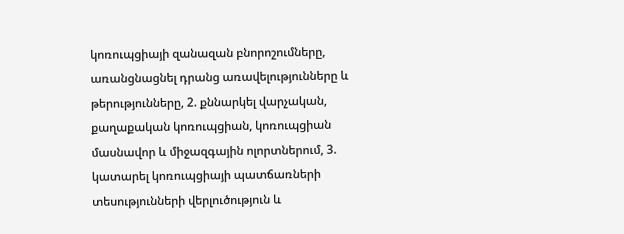կոռուպցիայի զանազան բնորոշումները, առանցնացնել դրանց առավելությունները և թերությունները, 2. քննարկել վարչական, քաղաքական կոռուպցիան, կոռուպցիան մասնավոր և միջազգային ոլորտներում, 3. կատարել կոռուպցիայի պատճառների տեսությունների վերլուծություն և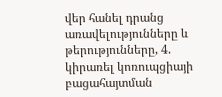վեր հանել դրանց առավելությունները և թերությունները, 4. կիրառել կոռուպցիայի բացահայտման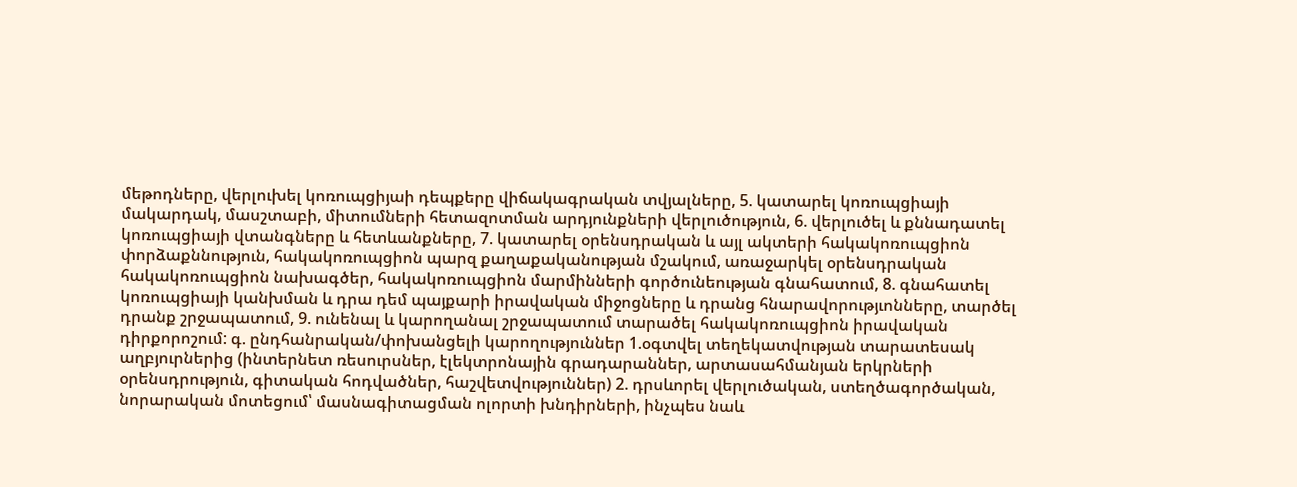մեթոդները, վերլուխել կոռուպցիյաի դեպքերը վիճակագրական տվյալները, 5. կատարել կոռուպցիայի մակարդակ, մասշտաբի, միտումների հետազոտման արդյունքների վերլուծություն, 6. վերլուծել և քննադատել կոռուպցիայի վտանգները և հետևանքները, 7. կատարել օրենսդրական և այլ ակտերի հակակոռուպցիոն փորձաքննություն, հակակոռուպցիոն պարզ քաղաքականության մշակում, առաջարկել օրենսդրական հակակոռուպցիոն նախագծեր, հակակոռուպցիոն մարմինների գործունեության գնահատում, 8. գնահատել կոռուպցիայի կանխման և դրա դեմ պայքարի իրավական միջոցները և դրանց հնարավորությւոնները, տարծել դրանք շրջապատում, 9. ունենալ և կարողանալ շրջապատում տարածել հակակոռուպցիոն իրավական դիրքորոշում: գ. ընդհանրական/փոխանցելի կարողություններ 1.օգտվել տեղեկատվության տարատեսակ աղբյուրներից (ինտերնետ ռեսուրսներ, էլեկտրոնային գրադարաններ, արտասահմանյան երկրների օրենսդրություն, գիտական հոդվածներ, հաշվետվություններ) 2. դրսևորել վերլուծական, ստեղծագործական, նորարական մոտեցում՝ մասնագիտացման ոլորտի խնդիրների, ինչպես նաև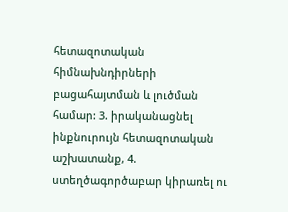հետազոտական հիմնախնդիրների բացահայտման և լուծման համար: 3. իրականացնել ինքնուրույն հետազոտական աշխատանք, 4. ստեղծագործաբար կիրառել ու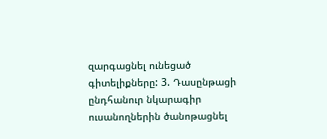զարգացնել ունեցած գիտելիքները: 3. Դասընթացի ընդհանուր նկարագիր
ուսանողներին ծանոթացնել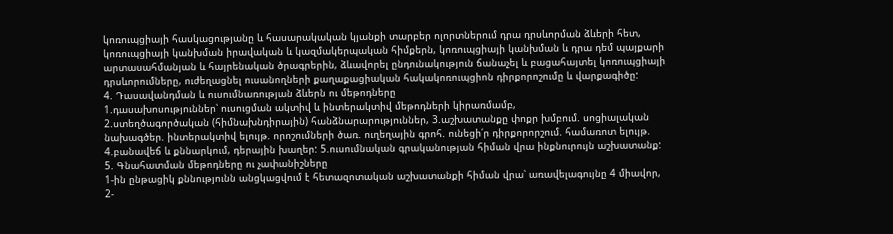կոռուպցիայի հասկացությանը և հասարակական կյանքի տարբեր ոլորտներում դրա դրսևորման ձևերի հետ, կոռուպցիայի կանխման իրավական և կազմակերպական հիմքերն, կոռուպցիայի կանխման և դրա դեմ պայքարի արտասահմանյան և հայրենական ծրագրերին, ձևավորել ընդունակություն ճանաչել և բացահայտել կոռուպցիայի դրսևորումները, ուժեղացնել ուսանողների քաղաքացիական հակակոռուպցիոն դիրքորոշումը և վարքագիծը:
4. Դասավանդման և ուսումնառության ձևերն ու մեթոդները
1.դասախոսություններ՝ ուսուցման ակտիվ և ինտերակտիվ մեթոդների կիրառմամբ,
2.ստեղծագործական (հիմնախնդիրային) հանձնարարություններ, 3.աշխատանքը փոքր խմբում. սոցիալական նախագծեր. ինտերակտիվ ելույթ. որոշումների ծառ. ուղեղային գրոհ. ունեցի՛ր դիրքորորշում. համառոտ ելույթ. 4.բանավեճ և քննարկում, դերային խաղեր: 5.ուսումնական գրականության հիման վրա ինքնուրույն աշխատանք: 5. Գնահատման մեթոդները ու չափանիշները
1-ին ընթացիկ քննությունն անցկացվում է հետազոտական աշխատանքի հիման վրա՝ առավելագույնը 4 միավոր, 2-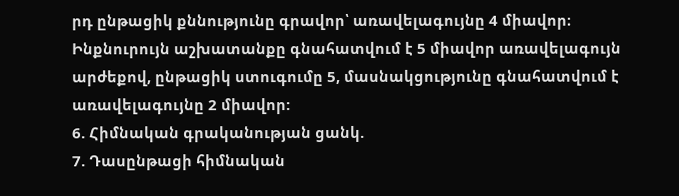րդ ընթացիկ քննությունը գրավոր՝ առավելագույնը 4 միավոր։ Ինքնուրույն աշխատանքը գնահատվում է 5 միավոր առավելագույն արժեքով, ընթացիկ ստուգումը 5, մասնակցությունը գնահատվում է առավելագույնը 2 միավոր:
6. Հիմնական գրականության ցանկ.
7. Դասընթացի հիմնական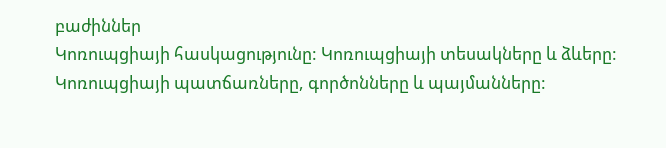բաժիններ
Կոռուպցիայի հասկացությունը: Կոռուպցիայի տեսակները և ձևերը: Կոռուպցիայի պատճառները, գործոնները և պայմանները: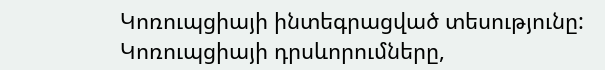Կոռուպցիայի ինտեգրացված տեսությունը:
Կոռուպցիայի դրսևորումները,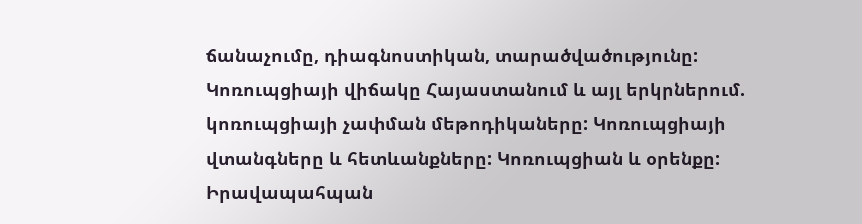ճանաչումը, դիագնոստիկան, տարածվածությունը: Կոռուպցիայի վիճակը Հայաստանում և այլ երկրներում. կոռուպցիայի չափման մեթոդիկաները: Կոռուպցիայի վտանգները և հետևանքները: Կոռուպցիան և օրենքը: Իրավապահպան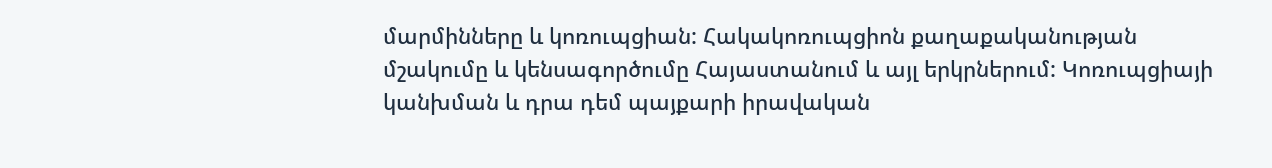մարմինները և կոռուպցիան: Հակակոռուպցիոն քաղաքականության մշակումը և կենսագործումը Հայաստանում և այլ երկրներում: Կոռուպցիայի կանխման և դրա դեմ պայքարի իրավական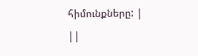հիմունքները: |
||